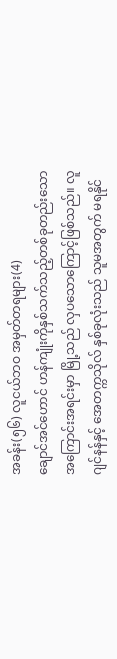အခန်း(၅၆) လူငယ်ဘဝ အမှတ်တရများ(4)
ချောင်အင်ဟောင် ဟန်ကျုံးကိုနှစ်သက်သည့်တစ်ခုတည်းသော အကြောင်းအရင်းမှာ မြို့သည် လှပသောကြောင့်ဖြစ်သည်။ လူဂျင်နန်နှင့် အေတက္ကသိုလ် နှစ်ခုလုံးသည် သူမအတွက် မရနိုင်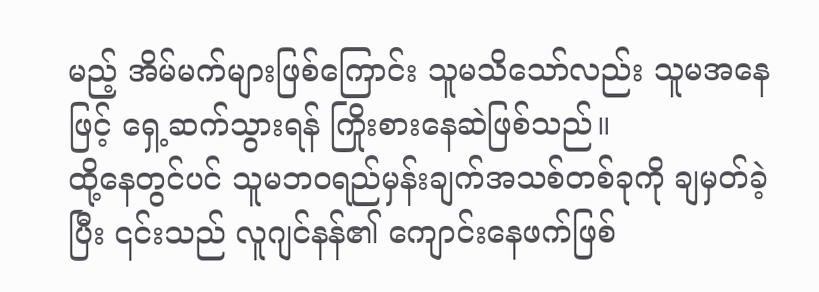မည့် အိမ်မက်များဖြစ်ကြောင်း သူမသိသော်လည်း သူမအနေဖြင့် ရှေ့ဆက်သွားရန် ကြိုးစားနေဆဲဖြစ်သည်။
ထို့နေတွင်ပင် သူမဘဝရည်မှန်းချက်အသစ်တစ်ခုကို ချမှတ်ခဲ့ပြီး ၎င်းသည် လူဂျင်နန်၏ ကျောင်းနေဖက်ဖြစ်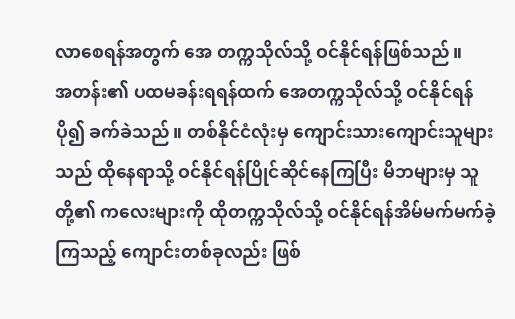လာစေရန်အတွက် အေ တက္ကသိုလ်သို့ ဝင်နိုင်ရန်ဖြစ်သည်။
အတန်း၏ ပထမခန်းရရန်ထက် အေတက္ကသိုလ်သို့ ဝင်နိုင်ရန်ပို၍ ခက်ခဲသည်။ တစ်နိုင်ငံလုံးမှ ကျောင်းသားကျောင်းသူများသည် ထိုနေရာသို့ ဝင်နိုင်ရန်ပြိုင်ဆိုင်နေကြပြီး မိဘများမှ သူတို့၏ ကလေးများကို ထိုတက္ကသိုလ်သို့ ဝင်နိုင်ရန်အိမ်မက်မက်ခဲ့ကြသည့် ကျောင်းတစ်ခုလည်း ဖြစ်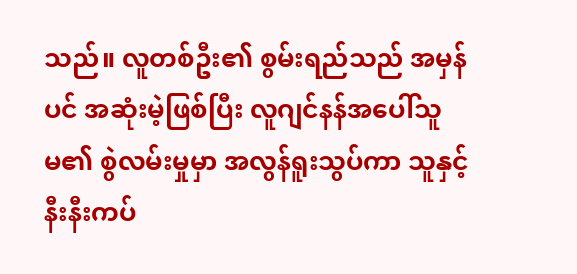သည်။ လူတစ်ဦး၏ စွမ်းရည်သည် အမှန်ပင် အဆုံးမဲ့ဖြစ်ပြီး လူဂျင်နန်အပေါ်သူမ၏ စွဲလမ်းမှုမှာ အလွန်ရူးသွပ်ကာ သူနှင့်နီးနီးကပ်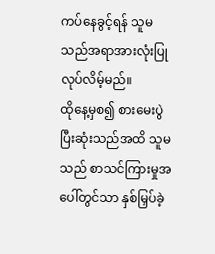ကပ်နေခွင့်ရန် သူမသည်အရာအားလုံးပြုလုပ်လိမ့်မည်။
ထိုနေ့မှစ၍ စားမေးပွဲပြီးဆုံးသည်အထိ သူမသည် စာသင်ကြားမှုအပေါ်တွင်သာ နှစ်မြှပ်ခဲ့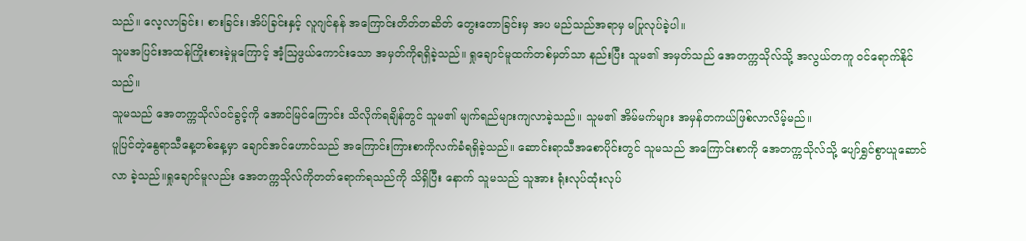သည်။ လေ့လာခြင်း၊ စားခြင်း၊အိပ်ခြင်းနှင့် လူဂျင်နန် အကြောင်းတိတ်တဆိတ် တွေးတောခြင်းမှ အပ မည်သည်အရာမှ မပြုလုပ်ခဲ့ပါ။
သူမအပြင်းအထန်ကြိုးစားခဲ့မှုကြောင့် အံ့ဩဖွယ်ကောင်းသော အမှတ်ကိုရရှိခဲ့သည်။ ရှုချောင်မူထက်တစ်မှတ်သာ နည်းပြီး သူမ၏ အမှတ်သည် အေတက္ကသိုလ်သို့ အလွယ်တကူ ဝင်ရောက်နိုင်သည်။
သူမသည် အေတက္ကသိုလ်ဝင်ခွင့်ကို အောင်မြင်ကြောင်း သိလိုက်ရချိန်တွင် သူမ၏ မျက်ရည်များကျလာခဲ့သည်။ သူမ၏ အိမ်မက်များ အမှန်တကယ်ဖြစ်လာလိမ့်မည်။
ပူပြင်တဲ့နွေရာသီနေ့တစ်နေ့မှာ ချောင်အင်ဟောင်သည် အကြောင်းကြားစာကိုလက်ခံရရှိခဲ့သည်။ ဆောင်းရာသီအစောပိုင်းတွင် သူမသည် အကြောင်းစာကို အေတက္ကသိုလ်သို့ ပျော်ရွှင်စွာယူဆောင်လာ ခဲ့သည်။ရှုချောင်မူလည်း အေတက္ကသိုလ်ကိုတတ်ရောက်ရသည်ကို သိရှိပြီး နောက် သူမသည် သူအား ရုံးလုပ်ထုံးလုပ်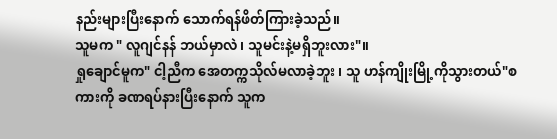နည်းများပြီးနောက် သောက်ရန်ဖိတ်ကြားခဲ့သည်။
သူမက " လူဂျင်နန် ဘယ်မှာလဲ၊ သူမင်းနဲ့မရှိဘူးလား"။
ရှုချောင်မူက" ငါ့ညီက အေတက္ကသိုလ်မလာခဲ့ဘူး ၊ သူ ဟန်ကျိုးမြို့ကိုသွားတယ်"စကားကို ခဏရပ်နားပြီးနောက် သူက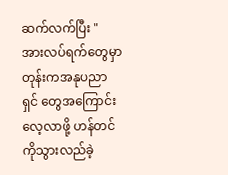ဆက်လက်ပြီး " အားလပ်ရက်တွေမှာတုန်းကအနုပညာရှင် တွေအကြောင်းလေ့လာဖို့ ဟန်တင် ကိုသွားလည်ခဲ့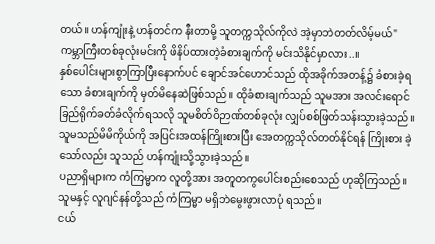တယ်။ ဟန်ကျုံးနဲ့ ဟန်တင်က နီးတာမို့ သူတက္ကသိုလ်ကိုလဲ အဲ့မှာဘဲတတ်လိမ့်မယ်"
ကမ္ဘာကြီးတစ်ခုလုံးမင်းကို ဖိနိပ်ထားတဲ့ခံစားချက်ကို မင်းသိနိုင်မှာလား..။
နှစ်ပေါင်းများစွာကြာပြီးနောက်ပင် ချောင်အင်ဟောင်သည် ထိုအခိုက်အတန့်၌ ခံစားခဲ့ရသော ခံစားချက်ကို မှတ်မိနေဆဲဖြစ်သည်။ ထိုခံစားချက်သည် သူမအား အလင်းရောင်ခြည်ရိုက်ခတ်ခံလိုက်ရသလို သူမစိတ်ဝိဉာဏ်တစ်ခုလုံး လျှပ်စစ်ဖြတ်သန်းသွားခဲ့သည်။
သူမသည်မိမိကိုယ်ကို အပြင်းအထန်ကြိုးစားပြီး အေတက္ကသိုလ်တတ်နိုင်ရန် ကြိုးစား ခဲ့သော်လည်း သူသည် ဟန်ကျုံးသို့သွားခဲ့သည်။
ပညာရှိများက ကံကြမ္မာက လူတို့အား အတူတကွပေါင်းစည်းစေသည် ဟုဆိုကြသည်။ သူမနှင့် လူဂျင်နန်တို့သည် ကံကြမ္မာ မရှိဘဲမွေးဖွားလာပုံ ရသည်။
ငယ်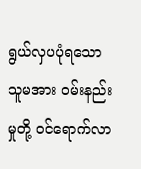ရွယ်လှပပုံရသော သူမအား ဝမ်းနည်းမှုတို့ ဝင်ရောက်လာ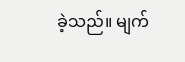ခဲ့သည်။ မျက်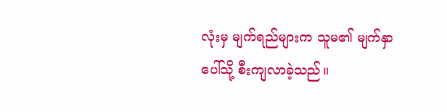လုံးမှ မျက်ရည်များက သူမ၏ မျက်နှာပေါ်သို့ စီးကျလာခဲ့သည်။